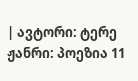| ავტორი: ტერე ჟანრი: პოეზია 11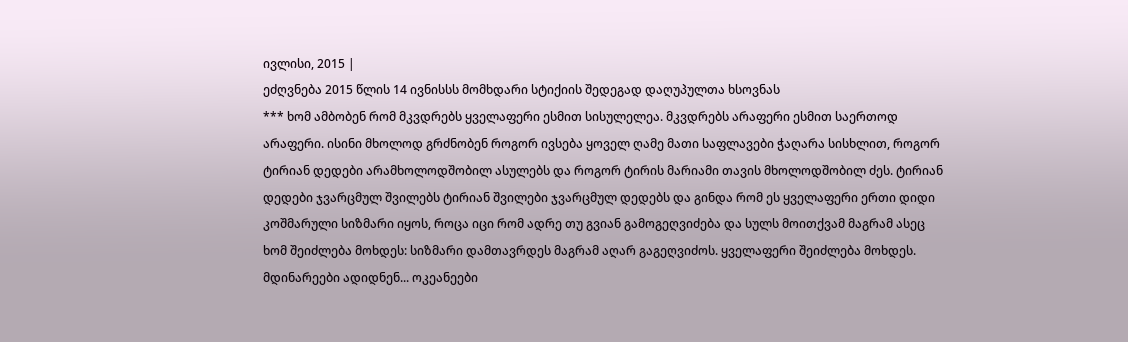ივლისი, 2015 |
ეძღვნება 2015 წლის 14 ივნისსს მომხდარი სტიქიის შედეგად დაღუპულთა ხსოვნას
*** ხომ ამბობენ რომ მკვდრებს ყველაფერი ესმით სისულელეა. მკვდრებს არაფერი ესმით საერთოდ არაფერი. ისინი მხოლოდ გრძნობენ როგორ ივსება ყოველ ღამე მათი საფლავები ჭაღარა სისხლით, როგორ ტირიან დედები არამხოლოდშობილ ასულებს და როგორ ტირის მარიამი თავის მხოლოდშობილ ძეს. ტირიან დედები ჯვარცმულ შვილებს ტირიან შვილები ჯვარცმულ დედებს და გინდა რომ ეს ყველაფერი ერთი დიდი კოშმარული სიზმარი იყოს, როცა იცი რომ ადრე თუ გვიან გამოგეღვიძება და სულს მოითქვამ მაგრამ ასეც ხომ შეიძლება მოხდეს: სიზმარი დამთავრდეს მაგრამ აღარ გაგეღვიძოს. ყველაფერი შეიძლება მოხდეს. მდინარეები ადიდნენ... ოკეანეები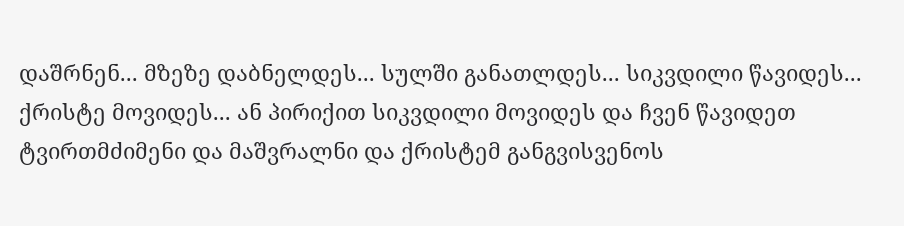დაშრნენ... მზეზე დაბნელდეს... სულში განათლდეს... სიკვდილი წავიდეს... ქრისტე მოვიდეს... ან პირიქით სიკვდილი მოვიდეს და ჩვენ წავიდეთ ტვირთმძიმენი და მაშვრალნი და ქრისტემ განგვისვენოს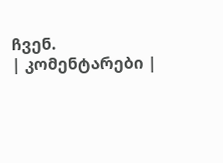ჩვენ.
| კომენტარები |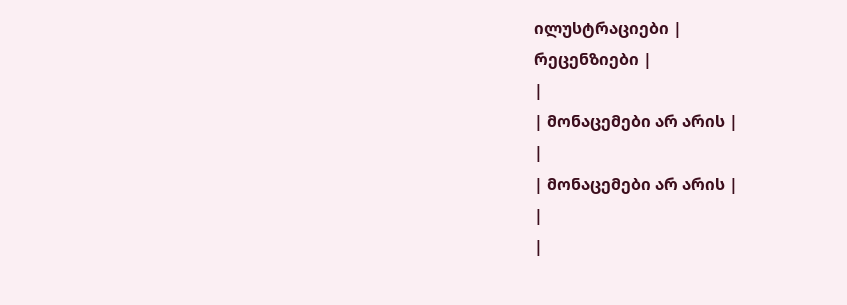ილუსტრაციები |
რეცენზიები |
|
| მონაცემები არ არის |
|
| მონაცემები არ არის |
|
|